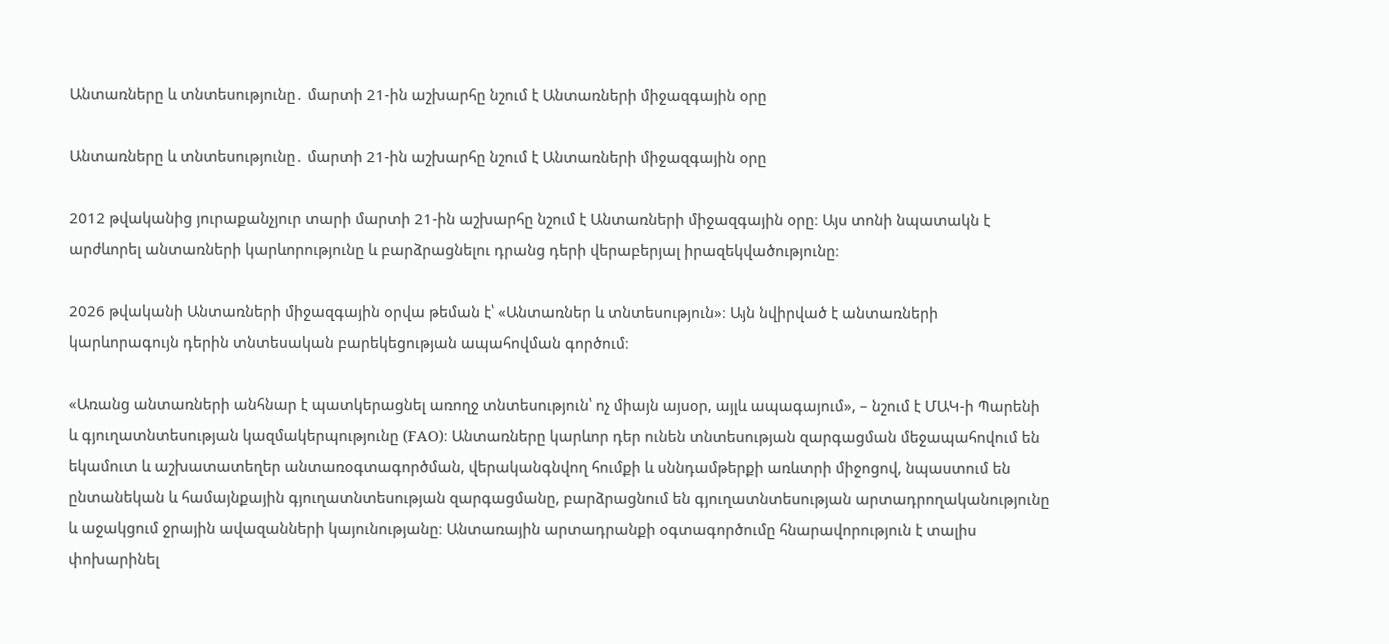Անտառները և տնտեսությունը․ մարտի 21-ին աշխարհը նշում է Անտառների միջազգային օրը

Անտառները և տնտեսությունը․ մարտի 21-ին աշխարհը նշում է Անտառների միջազգային օրը

2012 թվականից յուրաքանչյուր տարի մարտի 21-ին աշխարհը նշում է Անտառների միջազգային օրը։ Այս տոնի նպատակն է արժևորել անտառների կարևորությունը և բարձրացնելու դրանց դերի վերաբերյալ իրազեկվածությունը։

2026 թվականի Անտառների միջազգային օրվա թեման է՝ «Անտառներ և տնտեսություն»։ Այն նվիրված է անտառների կարևորագույն դերին տնտեսական բարեկեցության ապահովման գործում։

«Առանց անտառների անհնար է պատկերացնել առողջ տնտեսություն՝ ոչ միայն այսօր, այլև ապագայում», – նշում է ՄԱԿ-ի Պարենի և գյուղատնտեսության կազմակերպությունը (FAO)։ Անտառները կարևոր դեր ունեն տնտեսության զարգացման մեջապահովում են եկամուտ և աշխատատեղեր անտառօգտագործման, վերականգնվող հումքի և սննդամթերքի առևտրի միջոցով, նպաստում են ընտանեկան և համայնքային գյուղատնտեսության զարգացմանը, բարձրացնում են գյուղատնտեսության արտադրողականությունը և աջակցում ջրային ավազանների կայունությանը։ Անտառային արտադրանքի օգտագործումը հնարավորություն է տալիս փոխարինել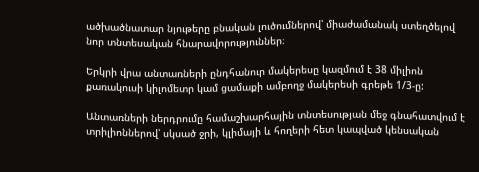ածխածնատար նյութերը բնական լուծումներով՝ միաժամանակ ստեղծելով նոր տնտեսական հնարավորություններ։

Երկրի վրա անտառների ընդհանուր մակերեսը կազմում է 38 միլիոն քառակուսի կիլոմետր կամ ցամաքի ամբողջ մակերեսի գրեթե 1/3-ը:

Անտառների ներդրումը համաշխարհային տնտեսության մեջ գնահատվում է տրիլիոններով՝ սկսած ջրի, կլիմայի և հողերի հետ կապված կենսական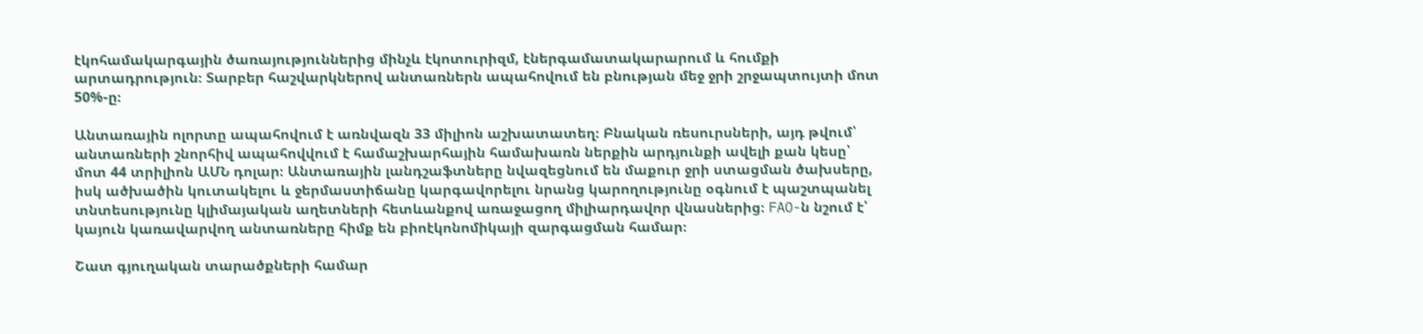էկոհամակարգային ծառայություններից մինչև էկոտուրիզմ, էներգամատակարարում և հումքի արտադրություն։ Տարբեր հաշվարկներով անտառներն ապահովում են բնության մեջ ջրի շրջապտույտի մոտ 50%-ը։

Անտառային ոլորտը ապահովում է առնվազն 33 միլիոն աշխատատեղ։ Բնական ռեսուրսների, այդ թվում՝ անտառների շնորհիվ ապահովվում է համաշխարհային համախառն ներքին արդյունքի ավելի քան կեսը՝ մոտ 44 տրիլիոն ԱՄՆ դոլար։ Անտառային լանդշաֆտները նվազեցնում են մաքուր ջրի ստացման ծախսերը, իսկ ածխածին կուտակելու և ջերմաստիճանը կարգավորելու նրանց կարողությունը օգնում է պաշտպանել տնտեսությունը կլիմայական աղետների հետևանքով առաջացող միլիարդավոր վնասներից։ FAO-ն նշում է՝ կայուն կառավարվող անտառները հիմք են բիոէկոնոմիկայի զարգացման համար։

Շատ գյուղական տարածքների համար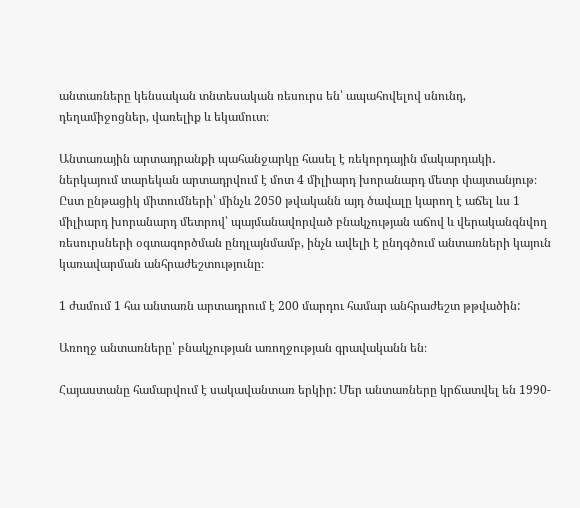անտառները կենսական տնտեսական ռեսուրս են՝ ապահովելով սնունդ, դեղամիջոցներ, վառելիք և եկամուտ։

Անտառային արտադրանքի պահանջարկը հասել է ռեկորդային մակարդակի․ ներկայում տարեկան արտադրվում է մոտ 4 միլիարդ խորանարդ մետր փայտանյութ։ Ըստ ընթացիկ միտումների՝ մինչև 2050 թվականն այդ ծավալը կարող է աճել ևս 1 միլիարդ խորանարդ մետրով՝ պայմանավորված բնակչության աճով և վերականգնվող ռեսուրսների օգտագործման ընդլայնմամբ, ինչն ավելի է ընդգծում անտառների կայուն կառավարման անհրաժեշտությունը։

1 ժամում 1 հա անտառն արտադրում է 200 մարդու համար անհրաժեշտ թթվածին:

Առողջ անտառները՝ բնակչության առողջության գրավականն են։

Հայաստանը համարվում է սակավանտառ երկիր: Մեր անտառները կրճատվել են 1990-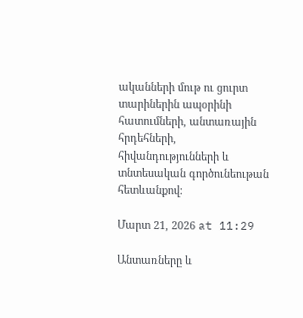ականների մութ ու ցուրտ տարիներին ապօրինի հատումների, անտառային հրդեհների, հիվանդությունների և տնտեսական գործունեութան հետևանքով։

Մարտ 21, 2026 at 11:29

Անտառները և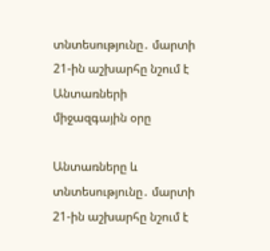տնտեսությունը․ մարտի 21-ին աշխարհը նշում է Անտառների միջազգային օրը

Անտառները և տնտեսությունը․ մարտի 21-ին աշխարհը նշում է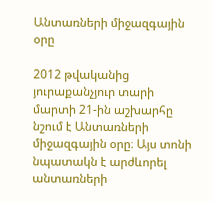Անտառների միջազգային օրը

2012 թվականից յուրաքանչյուր տարի մարտի 21-ին աշխարհը նշում է Անտառների միջազգային օրը։ Այս տոնի նպատակն է արժևորել անտառների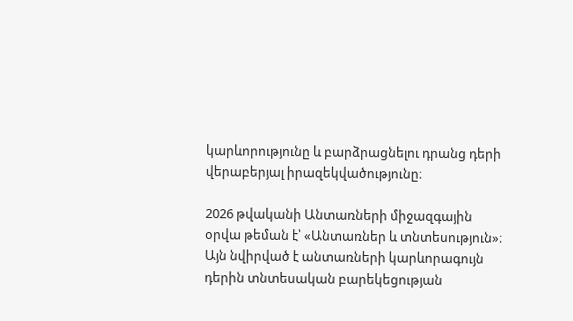կարևորությունը և բարձրացնելու դրանց դերի վերաբերյալ իրազեկվածությունը։

2026 թվականի Անտառների միջազգային օրվա թեման է՝ «Անտառներ և տնտեսություն»։ Այն նվիրված է անտառների կարևորագույն դերին տնտեսական բարեկեցության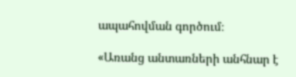ապահովման գործում։

«Առանց անտառների անհնար է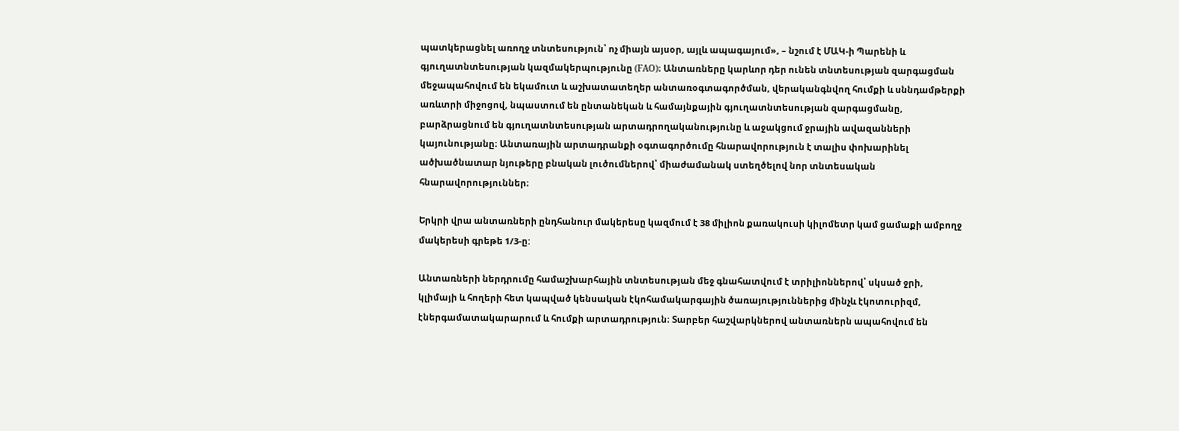պատկերացնել առողջ տնտեսություն՝ ոչ միայն այսօր, այլև ապագայում», – նշում է ՄԱԿ-ի Պարենի և գյուղատնտեսության կազմակերպությունը (FAO)։ Անտառները կարևոր դեր ունեն տնտեսության զարգացման մեջապահովում են եկամուտ և աշխատատեղեր անտառօգտագործման, վերականգնվող հումքի և սննդամթերքի առևտրի միջոցով, նպաստում են ընտանեկան և համայնքային գյուղատնտեսության զարգացմանը, բարձրացնում են գյուղատնտեսության արտադրողականությունը և աջակցում ջրային ավազանների կայունությանը։ Անտառային արտադրանքի օգտագործումը հնարավորություն է տալիս փոխարինել ածխածնատար նյութերը բնական լուծումներով՝ միաժամանակ ստեղծելով նոր տնտեսական հնարավորություններ։

Երկրի վրա անտառների ընդհանուր մակերեսը կազմում է 38 միլիոն քառակուսի կիլոմետր կամ ցամաքի ամբողջ մակերեսի գրեթե 1/3-ը:

Անտառների ներդրումը համաշխարհային տնտեսության մեջ գնահատվում է տրիլիոններով՝ սկսած ջրի, կլիմայի և հողերի հետ կապված կենսական էկոհամակարգային ծառայություններից մինչև էկոտուրիզմ, էներգամատակարարում և հումքի արտադրություն։ Տարբեր հաշվարկներով անտառներն ապահովում են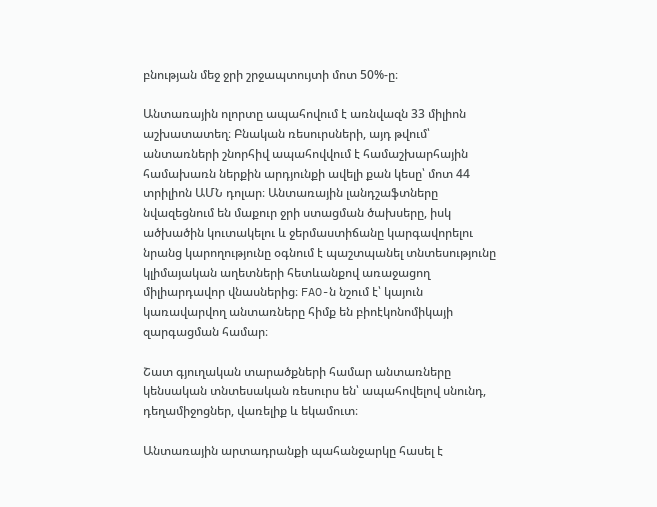բնության մեջ ջրի շրջապտույտի մոտ 50%-ը։

Անտառային ոլորտը ապահովում է առնվազն 33 միլիոն աշխատատեղ։ Բնական ռեսուրսների, այդ թվում՝ անտառների շնորհիվ ապահովվում է համաշխարհային համախառն ներքին արդյունքի ավելի քան կեսը՝ մոտ 44 տրիլիոն ԱՄՆ դոլար։ Անտառային լանդշաֆտները նվազեցնում են մաքուր ջրի ստացման ծախսերը, իսկ ածխածին կուտակելու և ջերմաստիճանը կարգավորելու նրանց կարողությունը օգնում է պաշտպանել տնտեսությունը կլիմայական աղետների հետևանքով առաջացող միլիարդավոր վնասներից։ FAO-ն նշում է՝ կայուն կառավարվող անտառները հիմք են բիոէկոնոմիկայի զարգացման համար։

Շատ գյուղական տարածքների համար անտառները կենսական տնտեսական ռեսուրս են՝ ապահովելով սնունդ, դեղամիջոցներ, վառելիք և եկամուտ։

Անտառային արտադրանքի պահանջարկը հասել է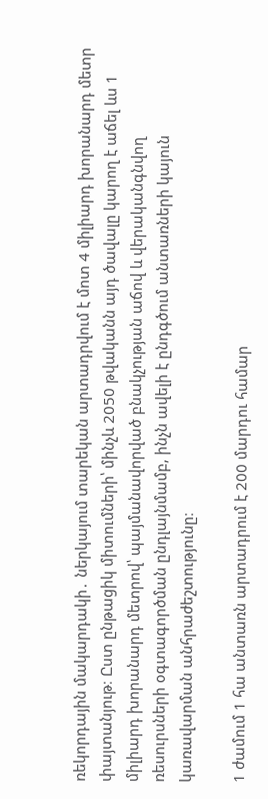ռեկորդային մակարդակի․ ներկայում տարեկան արտադրվում է մոտ 4 միլիարդ խորանարդ մետր փայտանյութ։ Ըստ ընթացիկ միտումների՝ մինչև 2050 թվականն այդ ծավալը կարող է աճել ևս 1 միլիարդ խորանարդ մետրով՝ պայմանավորված բնակչության աճով և վերականգնվող ռեսուրսների օգտագործման ընդլայնմամբ, ինչն ավելի է ընդգծում անտառների կայուն կառավարման անհրաժեշտությունը։

1 ժամում 1 հա անտառն արտադրում է 200 մարդու համար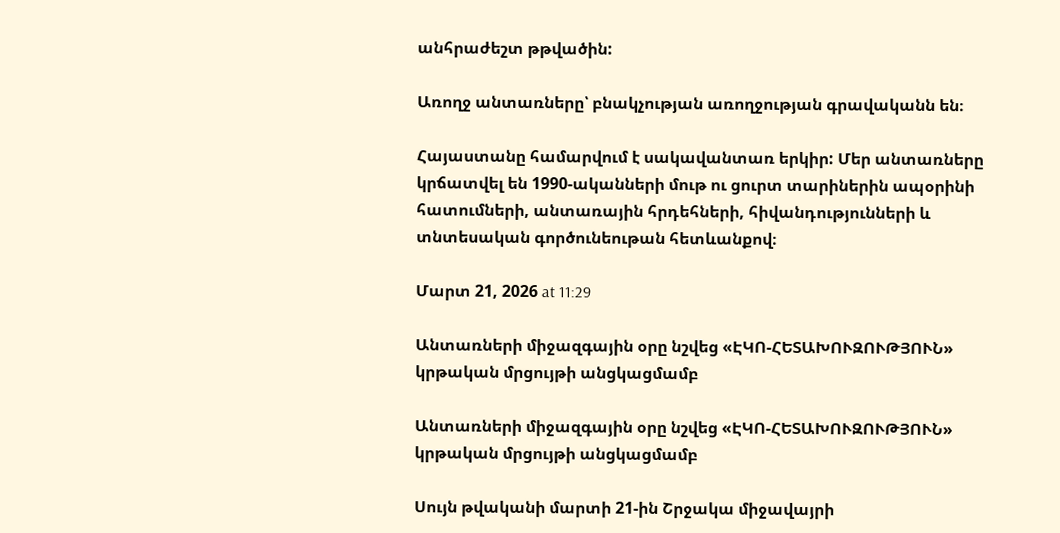անհրաժեշտ թթվածին:

Առողջ անտառները՝ բնակչության առողջության գրավականն են։

Հայաստանը համարվում է սակավանտառ երկիր: Մեր անտառները կրճատվել են 1990-ականների մութ ու ցուրտ տարիներին ապօրինի հատումների, անտառային հրդեհների, հիվանդությունների և տնտեսական գործունեութան հետևանքով։

Մարտ 21, 2026 at 11:29

Անտառների միջազգային օրը նշվեց «ԷԿՈ-ՀԵՏԱԽՈՒԶՈՒԹՅՈՒՆ» կրթական մրցույթի անցկացմամբ

Անտառների միջազգային օրը նշվեց «ԷԿՈ-ՀԵՏԱԽՈՒԶՈՒԹՅՈՒՆ»  կրթական մրցույթի անցկացմամբ

Սույն թվականի մարտի 21-ին Շրջակա միջավայրի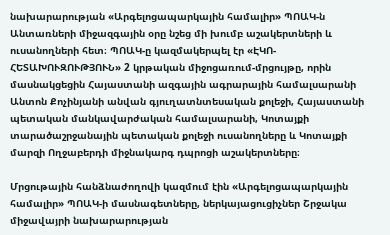նախարարության «Արգելոցապարկային համալիր» ՊՈԱԿ-ն Անտառների միջազգային օրը նշեց մի խումբ աշակերտների և ուսանողների հետ։ ՊՈԱԿ-ը կազմակերպել էր «ԷԿՈ-ՀԵՏԱԽՈՒԶՈՒԹՅՈՒՆ» 2 կրթական միջոցառում-մրցույթը, որին մասնակցեցին Հայաստանի ազգային ագրարային համալսարանի Անտոն Քոչինյանի անվան գյուղատնտեսական քոլեջի, Հայաստանի պետական մանկավարժական համալսարանի, Կոտայքի տարածաշրջանային պետական քոլեջի ուսանողները և Կոտայքի մարզի Ողջաբերդի միջնակարգ դպրոցի աշակերտները։

Մրցութային հանձնաժողովի կազմում էին «Արգելոցապարկային համալիր» ՊՈԱԿ-ի մասնագետները, ներկայացուցիչներ Շրջակա միջավայրի նախարարության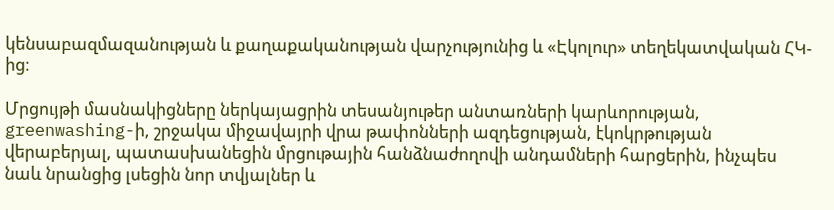կենսաբազմազանության և քաղաքականության վարչությունից և «Էկոլուր» տեղեկատվական ՀԿ-ից։

Մրցույթի մասնակիցները ներկայացրին տեսանյութեր անտառների կարևորության, greenwashing-ի, շրջակա միջավայրի վրա թափոնների ազդեցության, էկոկրթության վերաբերյալ, պատասխանեցին մրցութային հանձնաժողովի անդամների հարցերին, ինչպես նաև նրանցից լսեցին նոր տվյալներ և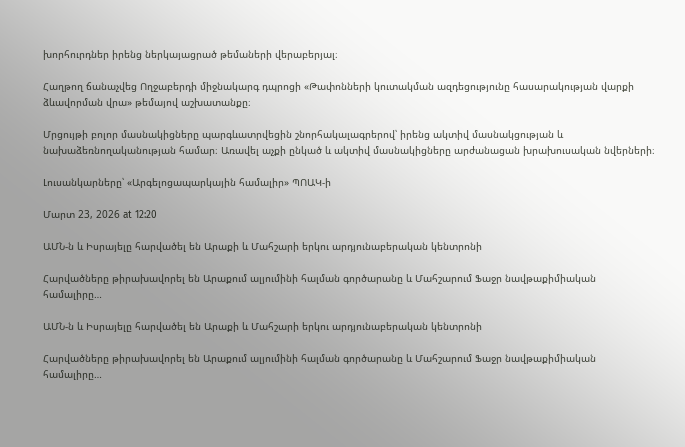խորհուրդներ իրենց ներկայացրած թեմաների վերաբերյալ։

Հաղթող ճանաչվեց Ողջաբերդի միջնակարգ դպրոցի «Թափոնների կուտակման ազդեցությունը հասարակության վարքի ձևավորման վրա» թեմայով աշխատանքը։

Մրցույթի բոլոր մասնակիցները պարգևատրվեցին շնորհակալագրերով՝ իրենց ակտիվ մասնակցության և նախաձեռնողականության համար։ Առավել աչքի ընկած և ակտիվ մասնակիցները արժանացան խրախուսական նվերների։

Լուսանկարները՝ «Արգելոցապարկային համալիր» ՊՈԱԿ-ի

Մարտ 23, 2026 at 12:20

ԱՄՆ-ն և Իսրայելը հարվածել են Արաքի և Մահշարի երկու արդյունաբերական կենտրոնի

Հարվածները թիրախավորել են Արաքում ալյումինի հալման գործարանը և Մահշարում Ֆաջր նավթաքիմիական համալիրը…

ԱՄՆ-ն և Իսրայելը հարվածել են Արաքի և Մահշարի երկու արդյունաբերական կենտրոնի

Հարվածները թիրախավորել են Արաքում ալյումինի հալման գործարանը և Մահշարում Ֆաջր նավթաքիմիական համալիրը…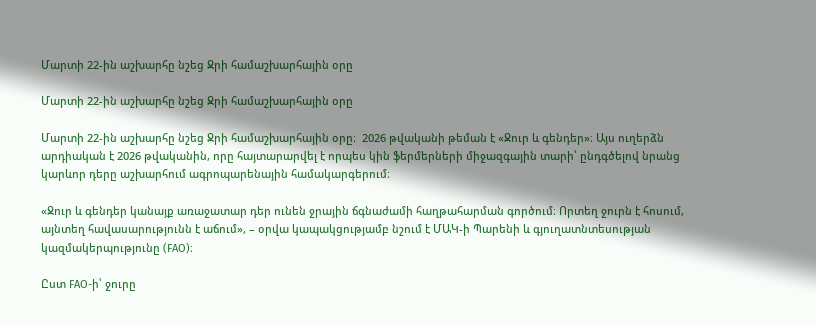Մարտի 22-ին աշխարհը նշեց Ջրի համաշխարհային օրը

Մարտի 22-ին աշխարհը նշեց Ջրի համաշխարհային օրը

Մարտի 22-ին աշխարհը նշեց Ջրի համաշխարհային օրը։  2026 թվականի թեման է «Ջուր և գենդեր»։ Այս ուղերձն արդիական է 2026 թվականին, որը հայտարարվել է որպես կին ֆերմերների միջազգային տարի՝ ընդգծելով նրանց կարևոր դերը աշխարհում ագրոպարենային համակարգերում։

«Ջուր և գենդեր կանայք առաջատար դեր ունեն ջրային ճգնաժամի հաղթահարման գործում։ Որտեղ ջուրն է հոսում, այնտեղ հավասարությունն է աճում», – օրվա կապակցությամբ նշում է ՄԱԿ-ի Պարենի և գյուղատնտեսության կազմակերպությունը (FAO)։

Ըստ FAO-ի՝ ջուրը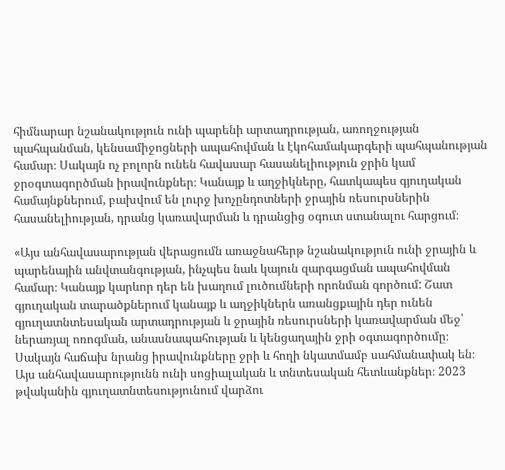հիմնարար նշանակություն ունի պարենի արտադրության, առողջության պահպանման, կենսամիջոցների ապահովման և էկոհամակարգերի պահպանության համար։ Սակայն ոչ բոլորն ունեն հավասար հասանելիություն ջրին կամ ջրօգտագործման իրավունքներ։ Կանայք և աղջիկները, հատկապես գյուղական համայնքներում, բախվում են լուրջ խոչընդոտների ջրային ռեսուրսներին հասանելիության, դրանց կառավարման և դրանցից օգուտ ստանալու հարցում։

«Այս անհավասարության վերացումն առաջնահերթ նշանակություն ունի ջրային և պարենային անվտանգության, ինչպես նաև կայուն զարգացման ապահովման համար։ Կանայք կարևոր դեր են խաղում լուծումների որոնման գործում: Շատ գյուղական տարածքներում կանայք և աղջիկներն առանցքային դեր ունեն գյուղատնտեսական արտադրության և ջրային ռեսուրսների կառավարման մեջ՝ ներառյալ ոռոգման, անասնապահության և կենցաղային ջրի օգտագործումը։ Սակայն հաճախ նրանց իրավունքները ջրի և հողի նկատմամբ սահմանափակ են։ Այս անհավասարությունն ունի սոցիալական և տնտեսական հետևանքներ։ 2023 թվականին գյուղատնտեսությունում վարձու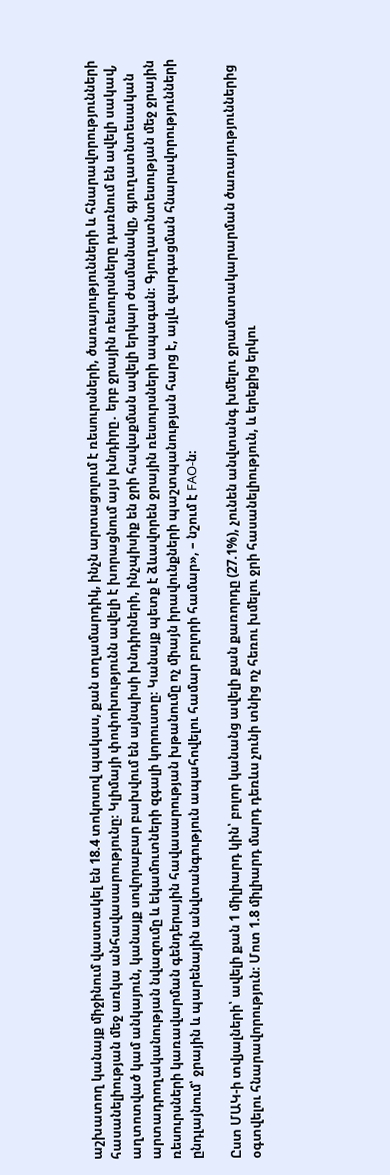աշխատող կանայք միջինում վաստակել են 18.4 տոկոսով պակաս, քան տղամարդիկ, ինչն արտացոլում է ռեսուրսների, ծառայությունների և հնարավորությունների հասանելիության մեջ առկա անհավասարությունը։ Կլիմայի փոփոխությունն ավելի է խորացնում այս խնդիրը․ երբ ջրային ռեսուրսները դառնում են ավելի սակավ, աղտոտված կամ անկայուն, կանայք սովորաբար բախվում են այնպիսի խնդիրների, ինչպիսիք են ջրի հավաքման ավելի երկար ժամանակը, գյուղատնտեսական արտադրողականության նվազումը և եկամուտների զգալի կորուստը։ Կանայք պետք է ձևավորեն ջրային ռեսուրսների ապագան։ Գյուղատնտեսության մեջ ջրային ռեսուրսների կառավարման գենդերային հավասարության խթանումը ոչ միայն իրավունքների պաշտպանության հարց է, այլև զարգացման հնարավորությունների ընդլայնում՝ ջրային և պարենային անվտանգություն ապահովելու համար բոլորի համար», – նշում է FAO-ն։

Ըստ ՄԱԿ-ի տվյալների՝ ավելի քան 1 միլիարդ կին՝ բոլոր կանանց ավելի քան քառորդը (27.1%), չունեն անվտանգ խմելու ջրամատակարարման ծառայություններից օգտվելու հնարավորություն։ Մոտ 1.8 միլիարդ մարդ դեռևս չունի տնից ոչ հեռու խմելու ջրի հասանելիություն, և երեքից երկու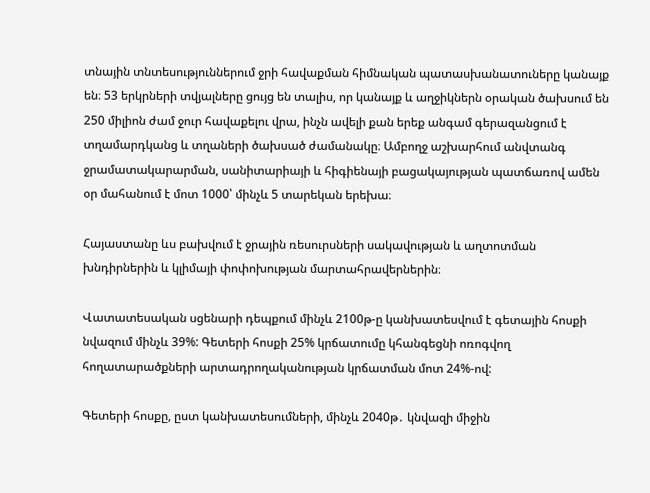տնային տնտեսություններում ջրի հավաքման հիմնական պատասխանատուները կանայք են։ 53 երկրների տվյալները ցույց են տալիս, որ կանայք և աղջիկներն օրական ծախսում են 250 միլիոն ժամ ջուր հավաքելու վրա, ինչն ավելի քան երեք անգամ գերազանցում է տղամարդկանց և տղաների ծախսած ժամանակը։ Ամբողջ աշխարհում անվտանգ ջրամատակարարման, սանիտարիայի և հիգիենայի բացակայության պատճառով ամեն օր մահանում է մոտ 1000՝ մինչև 5 տարեկան երեխա։

Հայաստանը ևս բախվում է ջրային ռեսուրսների սակավության և աղտոտման խնդիրներին և կլիմայի փոփոխության մարտահրավերներին։

Վատատեսական սցենարի դեպքում մինչև 2100թ-ը կանխատեսվում է գետային հոսքի նվազում մինչև 39%: Գետերի հոսքի 25% կրճատումը կհանգեցնի ոռոգվող հողատարածքների արտադրողականության կրճատման մոտ 24%-ով:

Գետերի հոսքը, ըստ կանխատեսումների, մինչև 2040թ․ կնվազի միջին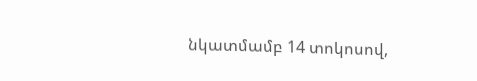նկատմամբ 14 տոկոսով,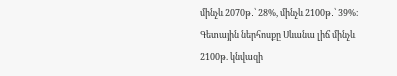մինչև 2070թ․՝ 28%, մինչև 2100թ․՝ 39%։ Գետային ներհոսքը Սևանա լիճ մինչև 2100թ. կնվազի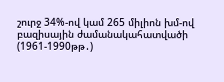շուրջ 34%-ով կամ 265 միլիոն խմ-ով բազիսային ժամանակահատվածի (1961-1990թթ․)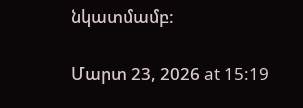նկատմամբ:

Մարտ 23, 2026 at 15:19